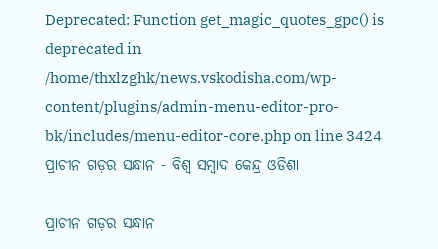Deprecated: Function get_magic_quotes_gpc() is deprecated in /home/thxlzghk/news.vskodisha.com/wp-content/plugins/admin-menu-editor-pro-bk/includes/menu-editor-core.php on line 3424
ପ୍ରାଚୀନ ଗଡ଼ର ସନ୍ଧାନ - ବିଶ୍ୱ ସମ୍ବାଦ କେନ୍ଦ୍ର ଓଡିଶା

ପ୍ରାଚୀନ ଗଡ଼ର ସନ୍ଧାନ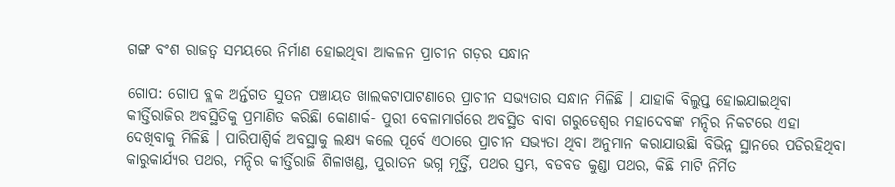ଗଙ୍ଗ ବଂଶ ରାଜତ୍ୱ ସମୟରେ ନିର୍ମାଣ ହୋଇଥିବା ଆକଳନ ପ୍ରାଚୀନ ଗଡ଼ର ସନ୍ଧାନ

ଗୋପ: ଗୋପ ବ୍ଲକ ଅର୍ନ୍ତଗତ ସୁତନ ପଞ୍ଚାୟତ ଖାଲକଟାପାଟଣାରେ ପ୍ରାଚୀନ ସଭ୍ୟତାର ସନ୍ଧାନ ମିଳିଛି । ଯାହାକି ବିଲୁପ୍ତ ହୋଇଯାଇଥିବା କୀର୍ତ୍ତିରାଜିର ଅବସ୍ଥିତିକୁ ପ୍ରମାଣିତ କରିଛିା କୋଣାର୍କ- ପୁରୀ ବେଳାମାର୍ଗରେ ଅବସ୍ଥିତ ବାବା ଗରୁଡେଶ୍ୱର ମହାଦେବଙ୍କ ମନ୍ଦିର ନିକଟରେ ଏହା ଦେଖିବାକୁ ମିଳିଛି । ପାରିପାଶ୍ୱିର୍କ ଅବସ୍ଥାକୁ ଲକ୍ଷ୍ୟ କଲେ ପୂର୍ବେ ଏଠାରେ ପ୍ରାଚୀନ ସଭ୍ୟତା ଥିବା ଅନୁମାନ କରାଯାଉଛିା ବିଭିନ୍ନ ସ୍ଥାନରେ ପଡିରହିଥିବା କାରୁକାର୍ଯ୍ୟର ପଥର, ମନ୍ଦିର କୀର୍ତ୍ତିରାଜି ଶିଳାଖଣ୍ଡ, ପୁରାତନ ଭଗ୍ନ ମୂର୍ତ୍ତି, ପଥର ସ୍ତମ୍ଭ, ବଡବଡ କୁଣ୍ଡା ପଥର, କିଛି ମାଟି ନିର୍ମିତ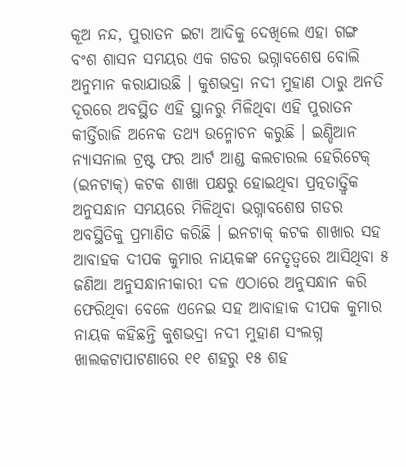କୂଅ ନନ୍ଦ, ପୁରାତନ ଇଟା ଆଦିକୁ ଦେଖିଲେ ଏହା ଗଙ୍ଗ ବଂଶ ଶାସନ ସମୟର ଏକ ଗଡର ଭଗ୍ନାବଶେଷ ବୋଲି ଅନୁମାନ କରାଯାଉଛି । କୁଶଭଦ୍ରା ନଦୀ ମୁହାଣ ଠାରୁ ଅନତି ଦୂରରେ ଅବସ୍ଥିତ ଏହି ସ୍ଥାନରୁ ମିଳିଥିବା ଏହି ପୁରାତନ କୀର୍ତ୍ତିରାଜି ଅନେକ ତଥ୍ୟ ଉନ୍ମୋଚନ କରୁଛି । ଇଣ୍ଡିଆନ ନ୍ୟାସନାଲ ଟ୍ରଷ୍ଟ ଫର ଆର୍ଟ ଆଣ୍ଡ କଲଚାରଲ ହେରିଟେକ୍ (ଇନଟାକ୍‌) କଟକ ଶାଖା ପକ୍ଷରୁ ହୋଇଥିବା ପ୍ରତ୍ନତାତ୍ତ୍ୱିକ ଅନୁସନ୍ଧାନ ସମୟରେ ମିଳିଥିବା ଭଗ୍ନାବଶେଷ ଗଡର ଅବସ୍ଥିତିକୁ ପ୍ରମାଣିତ କରିଛି । ଇନଟାକ୍ କଟକ ଶାଖାର ସହ ଆବାହକ ଦୀପକ କୁମାର ନାୟକଙ୍କ ନେତୃତ୍ୱରେ ଆସିଥିବା ୫ ଜଣିଆ ଅନୁସନ୍ଧାନୀକାରୀ ଦଳ ଏଠାରେ ଅନୁସନ୍ଧାନ କରି ଫେରିଥିବା ବେଳେ ଏନେଇ ସହ ଆବାହାକ ଦୀପକ କୁମାର ନାୟକ କହିଛନ୍ତି କୁଶଭଦ୍ରା ନଦୀ ମୁହାଣ ସଂଲଗ୍ନ ଖାଲକଟାପାଟଣାରେ ୧୧ ଶହରୁ ୧୫ ଶହ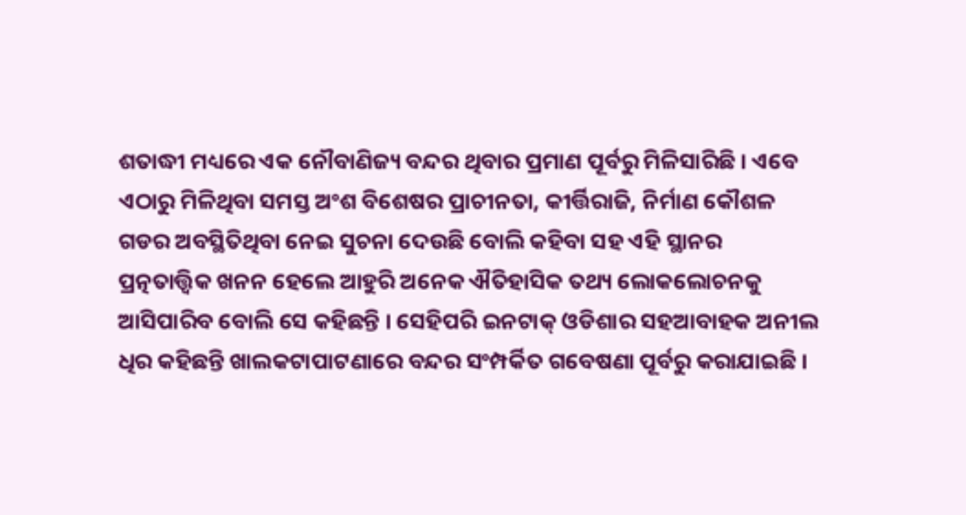ଶତାଦ୍ଧୀ ମଧ୍ୟରେ ଏକ ନୌବାଣିଜ୍ୟ ବନ୍ଦର ଥିବାର ପ୍ରମାଣ ପୂର୍ବରୁ ମିଳିସାରିଛି । ଏବେ ଏଠାରୁ ମିଳିଥିବା ସମସ୍ତ ଅଂଶ ବିଶେଷର ପ୍ରାଚୀନତା, କୀର୍ତ୍ତିରାଜି, ନିର୍ମାଣ କୌଶଳ ଗଡର ଅବସ୍ଥିତିଥିବା ନେଇ ସୁଚନା ଦେଉଛି ବୋଲି କହିବା ସହ ଏହି ସ୍ଥାନର ପ୍ରତ୍ନତାତ୍ତ୍ୱିକ ଖନନ ହେଲେ ଆହୁରି ଅନେକ ଐତିହାସିକ ତଥ୍ୟ ଲୋକଲୋଚନକୁ ଆସିପାରିବ ବୋଲି ସେ କହିଛନ୍ତି । ସେହିପରି ଇନଟାକ୍ ଓଡିଶାର ସହଆବାହକ ଅନୀଲ ଧିର କହିଛନ୍ତି ଖାଲକଟାପାଟଣାରେ ବନ୍ଦର ସଂମ୍ପର୍କିତ ଗବେଷଣା ପୂର୍ବରୁ କରାଯାଇଛି ।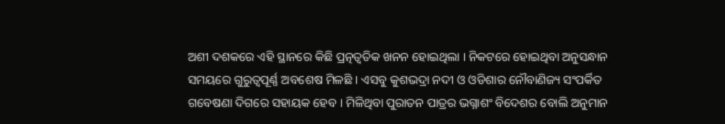ଅଶୀ ଦଶକରେ ଏହି ସ୍ଥାନରେ କିଛି ପ୍ରତ୍ନତ୍ୱତିକ ଖନନ ହୋଇଥିଲା । ନିକଟରେ ହୋଇଥିବା ଅନୁସନ୍ଧାନ ସମୟରେ ଗୁରୁତ୍ୱପୂର୍ଣ୍ଣ ଅବଶେଷ ମିଳଛି । ଏସବୁ କୁଶଭଦ୍ରା ନଦୀ ଓ ଓଡିଶାର ନୌବାଣିଜ୍ୟ ସଂପର୍କିତ ଗବେଷଣା ଦିଗରେ ସହାୟକ ହେବ । ମିଳିଥିବା ପୁରାତନ ପାତ୍ରର ଭଗ୍ନାଶଂ ବିଦେଶର ବୋଲି ଅନୁମାନ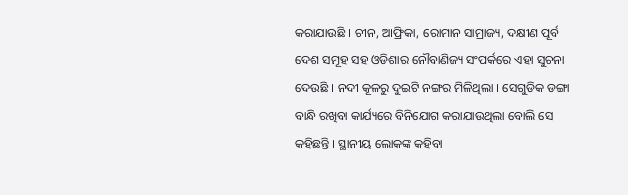କରାଯାଉଛି । ଚୀନ, ଆଫ୍ରିକା, ରୋମାନ ସାମ୍ରାଜ୍ୟ, ଦକ୍ଷୀଣ ପୂର୍ବ ଦେଶ ସମୂହ ସହ ଓଡିଶାର ନୌବାଣିଜ୍ୟ ସଂପର୍କରେ ଏହା ସୁଚନା ଦେଉଛି । ନଦୀ କୂଳରୁ ଦୁଇଟି ନଙ୍ଗର ମିଳିଥିଲା । ସେଗୁଡିକ ଡଙ୍ଗା ବାନ୍ଧି ରଖିବା କାର୍ଯ୍ୟରେ ବିନିଯୋଗ କରାଯାଉଥିଲା ବୋଲି ସେ କହିଛନ୍ତି । ସ୍ଥାନୀୟ ଲୋକଙ୍କ କହିବା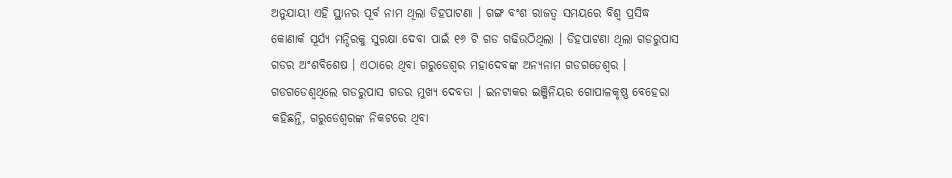ଅନୁଯାୟୀ ଏହି ସ୍ଥାନର ପୂର୍ବ ନାମ ଥିଲା ଡିହପାଟଣା । ଗଙ୍ଗ ବଂଶ ରାଜତ୍ୱ ସମୟରେ ବିଶ୍ୱ ପ୍ରସିଦ୍ଧ କୋଣାର୍କ ସୂର୍ଯ୍ୟ ମନ୍ଦିରକୁ ସୁରକ୍ଷା ଦେବା ପାଇଁ ୧୬ ଟି ଗଡ ଗଢିଉଠିଥିଲା । ଡିହପାଟଣା ଥିଲା ଗଡରୁପାସ ଗଡର ଅଂଶବିଶେଷ । ଏଠାରେ ଥିବା ଗରୁଡେଶ୍ୱର ମହାଦେବଙ୍କ ଅନ୍ୟନାମ ଗଡଗଡେଶ୍ୱର । ଗଡଗଡେଶ୍ୱଥିଲେ ଗଡରୁପାସ ଗଡର ମୁଖ୍ୟ ଦେବତା । ଇନଟାକର ଇଞ୍ଜିନିୟର ଗୋପାଳକୃଷ୍ଣ ବେହେରା କହିଛନ୍ତି, ଗରୁଡେଶ୍ୱରଙ୍କ ନିକଟରେ ଥିବା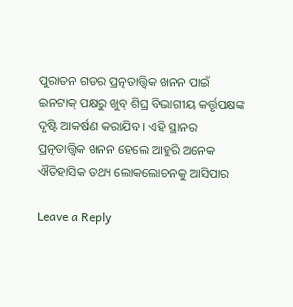ପୁରାତନ ଗଡର ପ୍ରତ୍ନତାତ୍ତ୍ୱିକ ଖନନ ପାଇଁ ଇନଟାକ୍ ପକ୍ଷରୁ ଖୁବ୍ ଶିଘ୍ର ବିଭାଗୀୟ କର୍ତ୍ତୃପକ୍ଷଙ୍କ ଦୃଷ୍ଟି ଆକର୍ଷଣ କରାଯିବ । ଏହି ସ୍ଥାନର ପ୍ରତ୍ନତାତ୍ତ୍ୱିକ ଖନନ ହେଲେ ଆହୁରି ଅନେକ ଐତିହାସିକ ତଥ୍ୟ ଲୋକଲୋଚନକୁ ଆସିପାର

Leave a Reply